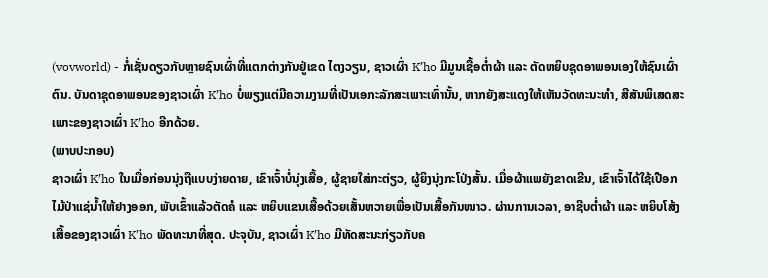(vovworld) - ກໍ່ເຊັ່ນດຽວກັບຫຼາຍຊົນເຜົ່າທີ່ແຕກຕ່າງກັນຢູ່ເຂດ ໄຕງວຽນ, ຊາວເຜົ່າ K’ho ມີມູນເຊື້ອຕ່ຳຜ້າ ແລະ ຕັດຫຍິບຊຸດອາພອນເອງໃຫ້ຊົນເຜົ່າຕົນ. ບັນດາຊຸດອາພອນຂອງຊາວເຜົ່າ K’ho ບໍ່ພຽງແຕ່ມີຄວາມງາມທີ່ເປັນເອກະລັກສະເພາະເທົ່ານັ້ນ, ຫາກຍັງສະແດງໃຫ້ເຫັນວັດທະນະທຳ, ສີສັນພິເສດສະເພາະຂອງຊາວເຜົ່າ K’ho ອີກດ້ວຍ.
(ພາບປະກອບ)
ຊາວເຜົ່າ K’ho ໃນເມື່ອກ່ອນນຸ່ງຖືແບບງ່າຍດາຍ, ເຂົາເຈົ້າບໍ່ນຸ່ງເສື້ອ, ຜູ້ຊາຍໃສ່ກະຕ່ຽວ, ຜູ້ຍິງນຸ່ງກະໂປ່ງສັ້ນ. ເມື່ອຜ້າແພຍັງຂາດເຂີນ, ເຂົາເຈົ້າໄດ້ໃຊ້ເປືອກໄມ້ປ່າແຊ່ນ້ຳໃຫ້ຢາງອອກ, ພັບເຂົ້າແລ້ວຕັດຄໍ ແລະ ຫຍິບແຂນເສື້ອດ້ວຍເສັ້ນຫວາຍເພື່ອເປັນເສື້ອກັນໜາວ. ຜ່ານການເວລາ, ອາຊີບຕ່ຳຜ້າ ແລະ ຫຍິບໂສ້ງເສື້ອຂອງຊາວເຜົ່າ K’ho ພັດທະນາທີ່ສຸດ. ປະຈຸບັນ, ຊາວເຜົ່າ K’ho ມີທັດສະນະກ່ຽວກັບຄ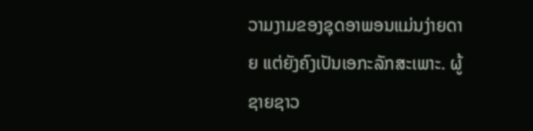ວາມງາມຂອງຊຸດອາພອນແມ່ນງ່າຍດາຍ ແຕ່ຍັງຄົງເປັນເອກະລັກສະເພາະ. ຜູ້ຊາຍຊາວ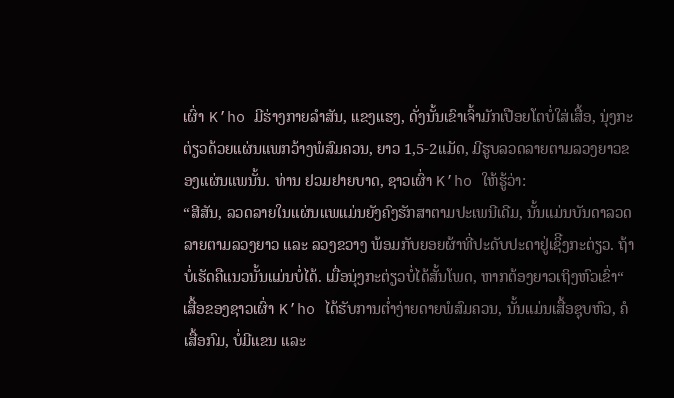ເຜົ່າ K’ho ມີຮ່າງກາຍລຳສັນ, ແຂງແຮງ, ດັ່ງນັ້ນເຂົາເຈົ້າມັກເປືອຍໂຕບໍ່ໃສ່ເສື້ອ, ນຸ່ງກະຕ່ຽວດ້ວຍແຜ່ນແພກວ້າງພໍສົມຄວນ, ຍາວ 1,5-2ແມັດ, ມີຮູບລວດລາຍຕາມລວງຍາວຂອງແຜ່ນແພນັ້ນ. ທ່ານ ຢວມຢາຍບາດ, ຊາວເຜົ່າ K’ho ໃຫ້ຮູ້ວ່າ:
“ສີສັນ, ລວດລາຍໃນແຜ່ນແພແມ່ນຍັງຄົງຮັກສາຕາມປະເພນີເດີມ, ນັ້ນແມ່ນບັນດາລວດລາຍຕາມລວງຍາວ ແລະ ລວງຂວາງ ພ້ອມກັບຍອຍຜ້າທີ່ປະດັບປະດາຢູ່ເຊິີງກະຕ່ຽວ. ຖ້າບໍ່ເຮັດຄືແນວນັ້ນແມ່ນບໍ່ໄດ້. ເມື່ອນຸ່ງກະຕ່ຽວບໍ່ໄດ້ສັ້ນໂພດ, ຫາກຕ້ອງຍາວເຖິງຫົວເຂົ່າ“
ເສື້ອຂອງຊາວເຜົ່າ K’ho ໄດ້ຮັບການຕ່ຳງ່າຍດາຍພໍສົມຄວນ, ນັ້ນແມ່ນເສື້ອຊຸບຫົວ, ຄໍເສື້ອກົມ, ບໍ່ມີແຂນ ແລະ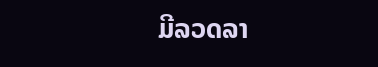ມີລວດລາ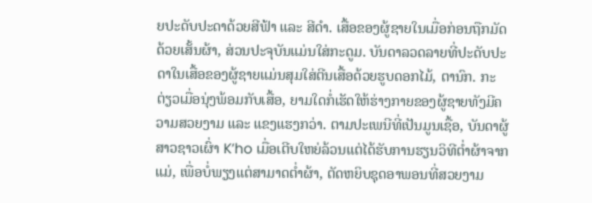ຍປະດັບປະດາດ້ວຍສີຟ້າ ແລະ ສີດຳ. ເສື້ອຂອງຜູ້ຊາຍໃນເມື່ອກ່ອນຖືກມັດດ້ວຍເສັ້ນຜ້າ, ສ່ວນປະຈຸບັນແມ່ນໃສ່ກະດູມ. ບັນດາລວດລາຍທີ່ປະດັບປະດາໃນເສື້ອຂອງຜູ້ຊາຍແມ່ນສຸມໃສ່ຕີນເສື້ອດ້ວຍຮູບດອກໄມ້, ຕານົກ. ກະຕ່ຽວເມື່ອນຸ່ງພ້ອມກັບເສື້ອ, ຍາມໃດກໍ່ເຮັດໃຫ້ຮ່າງກາຍຂອງຜູ້ຊາຍທັງມີຄວາມສວຍງາມ ແລະ ແຂງແຮງກວ່າ. ຕາມປະເພນີທີ່ເປັນມູນເຊື້ອ, ບັນດາຜູ້ສາວຊາວເຜົ່າ K’ho ເມື່ອເຕີບໃຫຍ່ລ້ວນແຕ່ໄດ້ຮັບການຮຽນວິທີຕ່ຳຜ້າຈາກແມ່, ເພື່ອບໍ່ພຽງແຕ່ສາມາດຕ່ຳຜ້າ, ຕັດຫຍິບຊຸດອາພອນທີ່ສວຍງາມ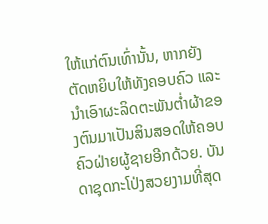ໃຫ້ແກ່ຕົນເທົ່ານັ້ນ, ຫາກຍັງຕັດຫຍິບໃຫ້ທັງຄອບຄົວ ແລະ ນຳເອົາຜະລິດຕະພັນຕ່ຳຜ້າຂອງຕົນມາເປັນສິນສອດໃຫ້ຄອບຄົວຝ່າຍຜູ້ຊາຍອີກດ້ວຍ. ບັນດາຊຸດກະໂປ່ງສວຍງາມທີ່ສຸດ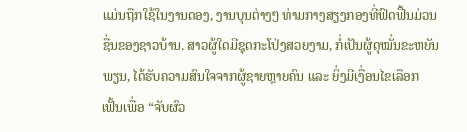ແມ່ນຖືກໃຊ້ໃນງານດອງ, ງານບຸນຕ່າງໆ ທ່າມກາງສຽງກອງທີ່ຟົດຟື້ນມ່ວນຊື່ນຂອງຊາວບ້ານ. ສາວຜູ້ໃດມີຊຸດກະໂປ່ງສວຍງາມ, ກໍ່ເປັນຜູ້ດຸໝັ່ນຂະຫຍັນພຽນ, ໄດ້ຮັບຄວາມສົນໃຈຈາກຜູ້ຊາຍຫຼາຍຄົນ ແລະ ຍິ່ງມີເງື່ອນໄຂເລືອກເຟັ້ນເພື່ອ “ຈັບຜົວ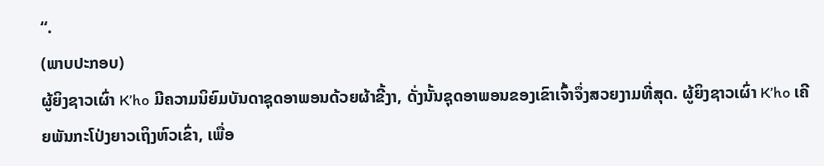“.
(ພາບປະກອບ)
ຜູ້ຍິງຊາວເຜົ່າ K’ho ມີຄວາມນິຍົມບັນດາຊຸດອາພອນດ້ວຍຜ້າຂີ້ງາ, ດັ່ງນັ້ນຊຸດອາພອນຂອງເຂົາເຈົ້າຈຶ່ງສວຍງາມທີ່ສຸດ. ຜູ້ຍິງຊາວເຜົ່າ K’ho ເຄີຍພັນກະໂປ່ງຍາວເຖິງຫົວເຂົ່າ, ເພື່ອ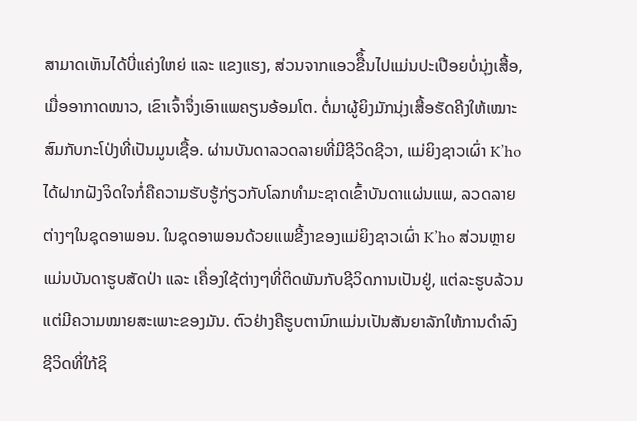ສາມາດເຫັນໄດ້ບີ່ແຄ່ງໃຫຍ່ ແລະ ແຂງແຮງ, ສ່ວນຈາກແອວຂືຶ້ນໄປແມ່ນປະເປືອຍບໍ່ນຸ່ງເສື້ອ, ເມື່ອອາກາດໜາວ, ເຂົາເຈົ້າຈຶ່ງເອົາແພຄຽນອ້ອມໂຕ. ຕໍ່ມາຜູ້ຍິງມັກນຸ່ງເສື້ອຮັດຄີງໃຫ້ເໝາະສົມກັບກະໂປ່ງທີ່ເປັນມູນເຊື້ອ. ຜ່ານບັນດາລວດລາຍທີ່ມີຊີວິດຊີວາ, ແມ່ຍິງຊາວເຜົ່າ K’ho ໄດ້ຝາກຝັງຈິດໃຈກໍ່ຄືຄວາມຮັບຮູ້ກ່ຽວກັບໂລກທຳມະຊາດເຂົ້າບັນດາແຜ່ນແພ, ລວດລາຍຕ່າງໆໃນຊຸດອາພອນ. ໃນຊຸດອາພອນດ້ວຍແພຂີ້ງາຂອງແມ່ຍິງຊາວເຜົ່າ K’ho ສ່ວນຫຼາຍແມ່ນບັນດາຮູບສັດປ່າ ແລະ ເຄື່ອງໃຊ້ຕ່າງໆທີ່ຕິດພັນກັບຊີວິດການເປັນຢູ່, ແຕ່ລະຮູບລ້ວນແຕ່ມີຄວາມໝາຍສະເພາະຂອງມັນ. ຕົວຢ່າງຄືຮູບຕານົກແມ່ນເປັນສັນຍາລັກໃຫ້ການດຳລົງຊີວິດທີ່ໃກ້ຊິ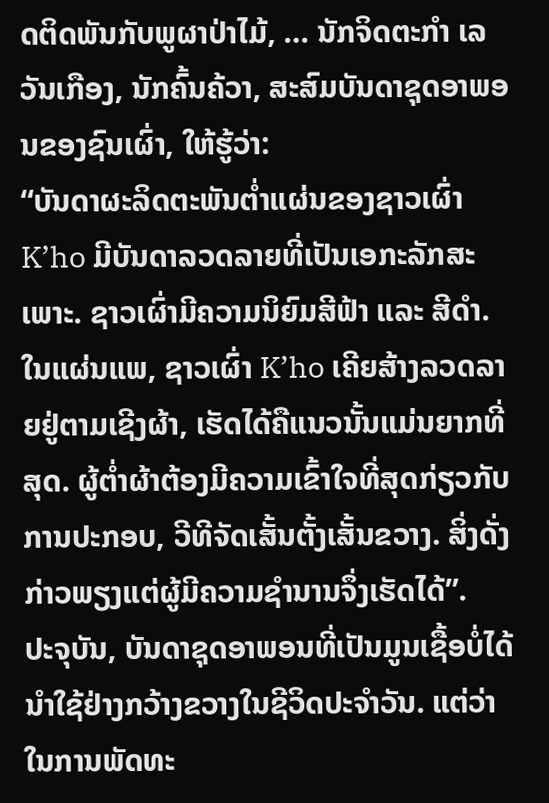ດຕິດພັນກັບພູຜາປ່າໄມ້, … ນັກຈິດຕະກຳ ເລວັນເກືອງ, ນັກຄົ້ນຄ້ວາ, ສະສົມບັນດາຊຸດອາພອນຂອງຊົນເຜົ່າ, ໃຫ້ຮູ້ວ່າ:
“ບັນດາຜະລິດຕະພັນຕ່ຳແຜ່ນຂອງຊາວເຜົ່າ K’ho ມີບັນດາລວດລາຍທີ່ເປັນເອກະລັກສະເພາະ. ຊາວເຜົ່າມີຄວາມນິຍົມສີຟ້າ ແລະ ສີດຳ. ໃນແຜ່ນແພ, ຊາວເຜົ່າ K’ho ເຄີຍສ້າງລວດລາຍຢູ່ຕາມເຊີງຜ້າ, ເຮັດໄດ້ຄືແນວນັ້ນແມ່ນຍາກທີ່ສຸດ. ຜູ້ຕ່ຳຜ້າຕ້ອງມີຄວາມເຂົ້າໃຈທີ່ສຸດກ່ຽວກັບການປະກອບ, ວີທີຈັດເສັ້ນຕັ້ງເສັ້ນຂວາງ. ສິ່ງດັ່ງກ່າວພຽງແຕ່ຜູ້ມີຄວາມຊຳນານຈຶ່ງເຮັດໄດ້”.
ປະຈຸບັນ, ບັນດາຊຸດອາພອນທີ່ເປັນມູນເຊື້ອບໍ່ໄດ້ນຳໃຊ້ຢ່າງກວ້າງຂວາງໃນຊີວິດປະຈຳວັນ. ແຕ່ວ່າໃນການພັດທະ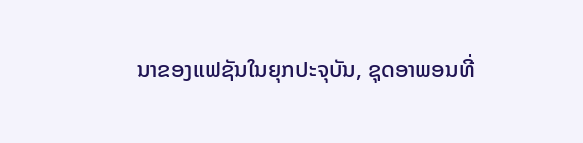ນາຂອງແຟຊັນໃນຍຸກປະຈຸບັນ, ຊຸດອາພອນທີ່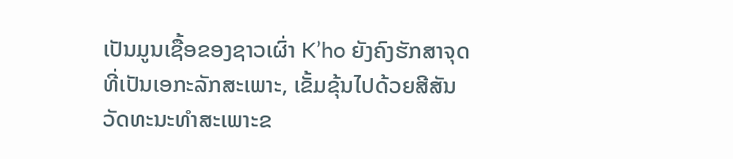ເປັນມູນເຊື້ອຂອງຊາວເຜົ່າ K’ho ຍັງຄົງຮັກສາຈຸດທີ່ເປັນເອກະລັກສະເພາະ, ເຂັ້ມຂຸ້ນໄປດ້ວຍສີສັນວັດທະນະທຳສະເພາະຂ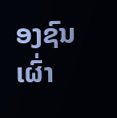ອງຊົນເຜົ່າ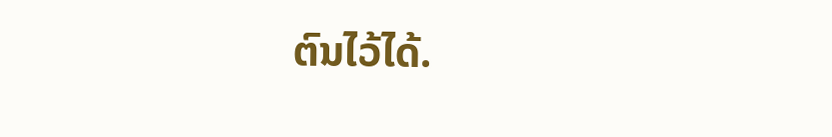ຕົນໄວ້ໄດ້.